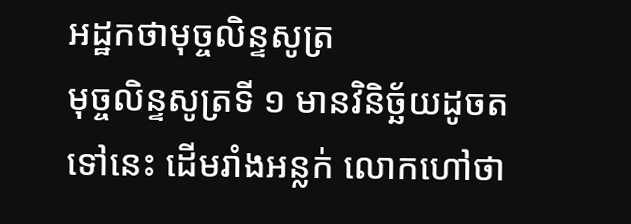អដ្ឋកថាមុច្ចលិន្ទសូត្រ
មុច្ចលិន្ទសូត្រទី ១ មានវិនិច្ឆ័យដូចតទៅនេះ ដើមរាំងអន្លក់ លោកហៅថា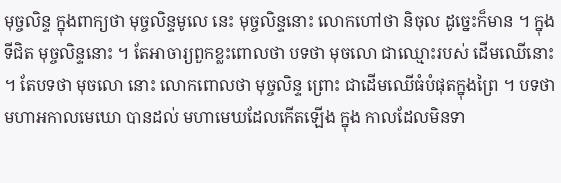មុច្ចលិន្ទ ក្នុងពាក្យថា មុច្ចលិន្ទមូលេ នេះ មុច្ចលិន្ទនោះ លោកហៅថា និចុល ដូច្នេះក៏មាន ។ ក្នុងទីជិត មុច្ចលិន្ទនោះ ។ តែអាចារ្យពួកខ្លះពោលថា បទថា មុចលោ ជាឈ្មោះរបស់ ដើមឈើនោះ ។ តែបទថា មុចលោ នោះ លោកពោលថា មុច្ចលិន្ទ ព្រោះ ជាដើមឈើធំបំផុតក្នុងព្រៃ ។ បទថា មហាអកាលមេឃោ បានដល់ មហាមេឃដែលកើតឡើង ក្នុង កាលដែលមិនទា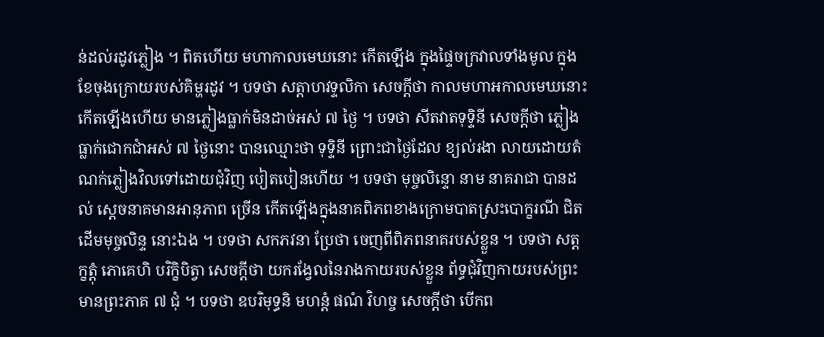ន់ដល់រដូវភ្លៀង ។ ពិតហើយ មហាកាលមេឃនោះ កើតឡើង ក្នុងផ្ទៃចក្រវាលទាំងមូល ក្នុងខែចុងក្រោយរបស់គិម្ហរដូវ ។ បទថា សត្តាហវទ្ទលិកា សេចក្តីថា កាលមហាអកាលមេឃនោះ កើតឡើងហើយ មានភ្លៀងធ្លាក់មិនដាច់អស់ ៧ ថ្ងៃ ។ បទថា សីតវាតទុទ្ទិនី សេចក្តីថា ភ្លៀងធ្លាក់ជោកជាំអស់ ៧ ថ្ងៃនោះ បានឈ្មោះថា ទុទ្ទិនី ព្រោះជាថ្ងៃដែល ខ្យល់រងា លាយដោយតំណក់ភ្លៀងវិលទៅដោយជុំវិញ បៀតបៀនហើយ ។ បទថា មុច្ចលិន្ទោ នាម នាគរាជា បានដល់ ស្តេចនាគមានអានុភាព ច្រើន កើតឡើងក្នុងនាគពិភពខាងក្រោមបាតស្រះបោក្ខរណី ជិតដើមមុច្ចលិន្ទ នោះឯង ។ បទថា សកភវនា ប្រែថា ចេញពីពិភពនាគរបស់ខ្លួន ។ បទថា សត្តក្ខត្តុំ ភោគេហិ បរិក្ខិបិត្វា សេចក្តីថា យករង្វែលនៃរាងកាយរបស់ខ្លួន ព័ទ្ធជុំវិញកាយរបស់ព្រះមានព្រះភាគ ៧ ជុំ ។ បទថា ឧបរិមុទ្ធនិ មហន្តំ ផណំ វិហច្ច សេចក្តីថា បើកព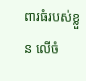ពារធំរបស់ខ្លួន លើចំ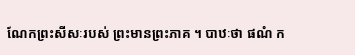ណែកព្រះសីសៈរបស់ ព្រះមានព្រះភាគ ។ បាឋៈថា ផណំ ក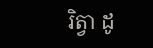រិត្វា ដូ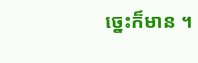ច្នេះក៏មាន ។